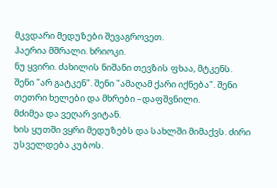მკვდარი მედუზები შევაგროვეთ.
ჰაერია მშრალი. ხრიოკი.
ნუ ყვირი. ძახილის ნიშანი თევზის ფხაა, მტკენს.
შენი "არ გატკენ". შენი "ამაღამ ქარი იქნება". შენი თეთრი ხელები და მხრები –დაფშვნილი.
მძიმეა და ვეღარ ვიტან.
ხის ყუთში ვყრი მედუზებს და სახლში მიმაქვს. ძირი უსველდება კუბოს.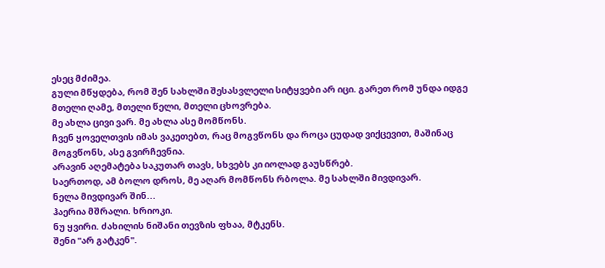ესეც მძიმეა.
გული მწყდება, რომ შენ სახლში შესასვლელი სიტყვები არ იცი. გარეთ რომ უნდა იდგე მთელი ღამე, მთელი წელი, მთელი ცხოვრება.
მე ახლა ცივი ვარ. მე ახლა ასე მომწონს.
ჩვენ ყოველთვის იმას ვაკეთებთ, რაც მოგვწონს და როცა ცუდად ვიქცევით, მაშინაც მოგვწონს, ასე გვირჩევნია.
არავინ აღემატება საკუთარ თავს, სხვებს კი იოლად გაუსწრებ.
საერთოდ, ამ ბოლო დროს, მე აღარ მომწონს რბოლა. მე სახლში მივდივარ.
ნელა მივდივარ შინ...
ჰაერია მშრალი. ხრიოკი.
ნუ ყვირი. ძახილის ნიშანი თევზის ფხაა, მტკენს.
შენი "არ გატკენ".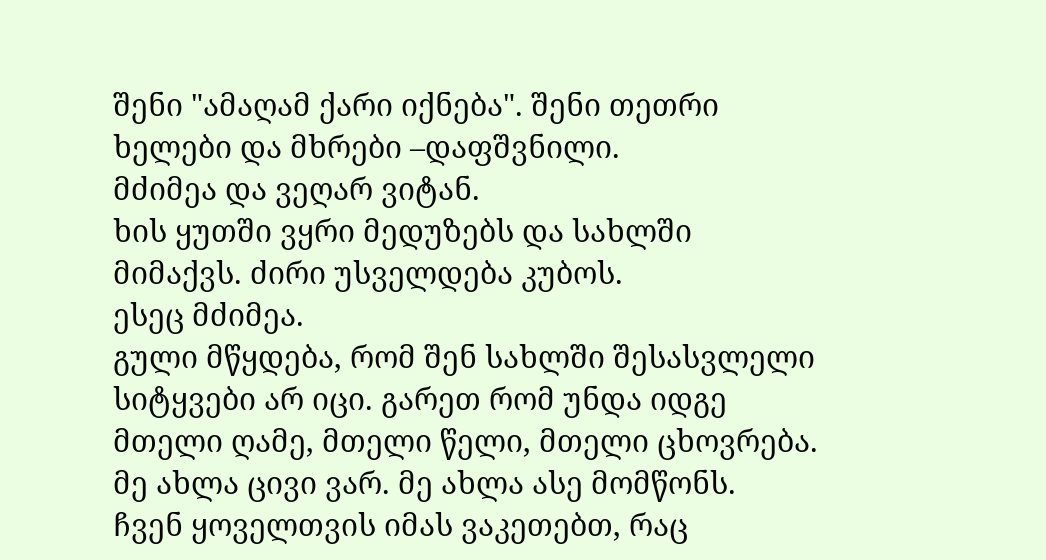შენი "ამაღამ ქარი იქნება". შენი თეთრი ხელები და მხრები –დაფშვნილი.
მძიმეა და ვეღარ ვიტან.
ხის ყუთში ვყრი მედუზებს და სახლში მიმაქვს. ძირი უსველდება კუბოს.
ესეც მძიმეა.
გული მწყდება, რომ შენ სახლში შესასვლელი სიტყვები არ იცი. გარეთ რომ უნდა იდგე მთელი ღამე, მთელი წელი, მთელი ცხოვრება.
მე ახლა ცივი ვარ. მე ახლა ასე მომწონს.
ჩვენ ყოველთვის იმას ვაკეთებთ, რაც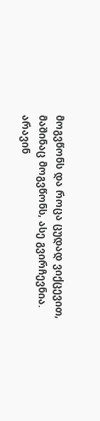მოგვწონს და როცა ცუდად ვიქცევით, მაშინაც მოგვწონს, ასე გვირჩევნია.
არავინ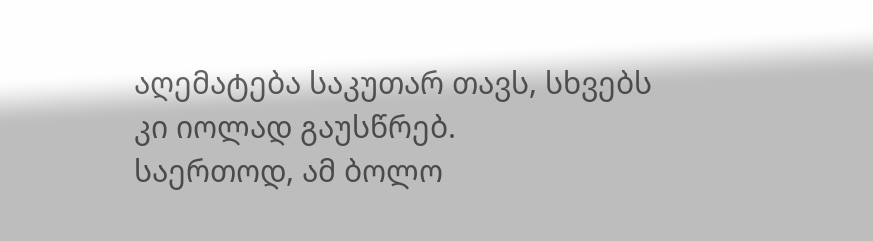აღემატება საკუთარ თავს, სხვებს კი იოლად გაუსწრებ.
საერთოდ, ამ ბოლო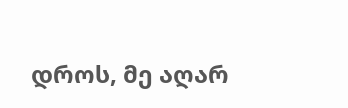დროს, მე აღარ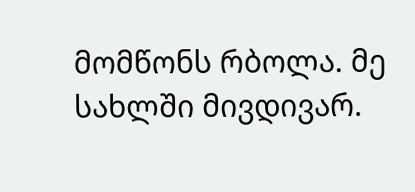მომწონს რბოლა. მე სახლში მივდივარ.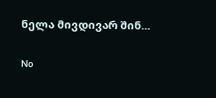ნელა მივდივარ შინ...

No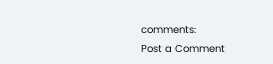comments:
Post a Comment